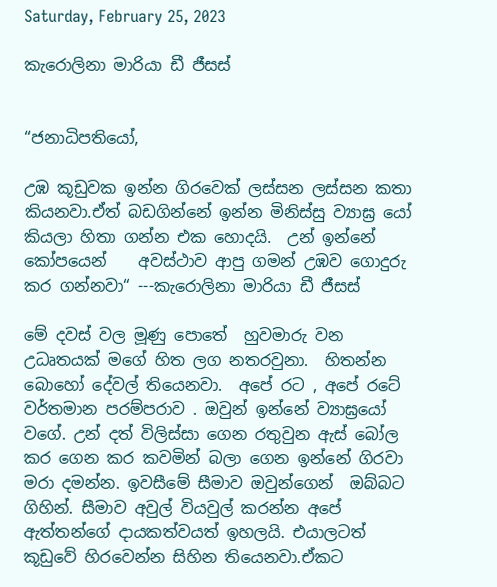Saturday, February 25, 2023

කැරොලිනා මාරියා ඩී ජීසස්


“ජනාධිපතියෝ,

උඹ කූඩුවක ඉන්න ගිරවෙක් ලස්සන ලස්සන කතා කියනවා.ඒත් බඩගින්නේ ඉන්න මිනිස්සු ව්‍යාඝ්‍ර යෝ කියලා හිතා ගන්න එක හොදයි.  උන් ඉන්නේ කෝපයෙන්    අවස්ථාව ආපු ගමන් උඹව ගොදුරු කර ගන්නවා“ ---කැරොලිනා මාරියා ඩී ජීසස්

මේ දවස් වල මූණු පොතේ  හුවමාරු වන උධෘතයක් මගේ හිත ලග නතරවුනා.  හිතන්න බොහෝ දේවල් තියෙනවා.  අපේ රට , අපේ රටේ වර්තමාන පරම්පරාව . ඔවුන් ඉන්නේ ව්‍යාඝ්‍රයෝ  වගේ. උන් දත් විලිස්සා ගෙන රතුවුන ඇස් බෝල කර ගෙන කර කවමින් බලා ගෙන ඉන්නේ ගිරවා මරා දමන්න. ඉවසීමේ සීමාව ඔවුන්ගෙන්  ඔබ්බට ගිහින්. සීමාව අවුල් වියවුල් කරන්න අපේ ඇත්තන්ගේ දායකත්වයත් ඉහලයි. එයාලටත් කූඩුවේ හිරවෙන්න සිහින තියෙනවා.ඒකට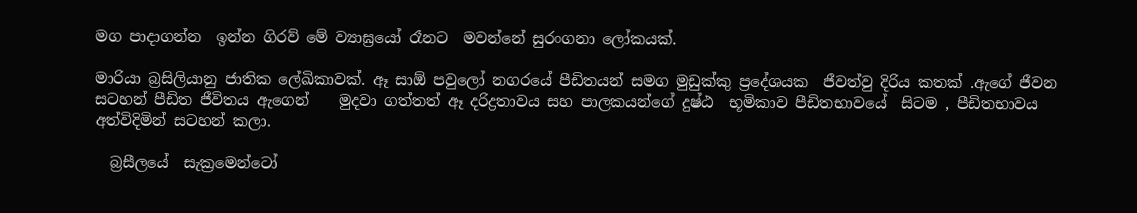මග පාදාගන්න  ඉන්න ගිරව් මේ ව්‍යාඝ්‍රයෝ රෑනට  මවන්නේ සුරංගනා ලෝකයක්.

මාරියා බ්‍රසිලියානු ජාතික ලේඛිකාවක්. ඈ සාඕ පවුලෝ නගරයේ පීඩිතයන් සමග මුඩුක්කු ප්‍ර‍දේශයක  ජීවත්වු දිරිය කතක් .ඇගේ ජීවන සටහන් පීඩිත ජීවිතය ඇගෙන්    මුදවා ගත්තත් ඈ දරිද්‍රතාවය සහ පාලකයන්ගේ දුෂ්ඨ  භූමිකාව පීඩිතභාවයේ  සිටම , පීඩිතභාවය අත්විදිමින් සටහන් කලා.

  බ්‍රසීලයේ  සැක්‍රමෙන්ටෝ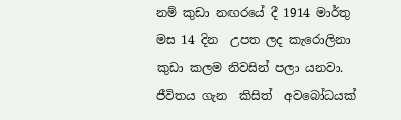නම් කුඩා නඟරයේ දී 1914 මාර්තු මස 14 දින  උපත ලද කැරොලිනා  කුඩා කලම නිවසින් පලා යනවා. ජීවිතය ගැන  කිසිත්  අවබෝධයක්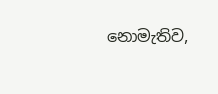නොමැතිව,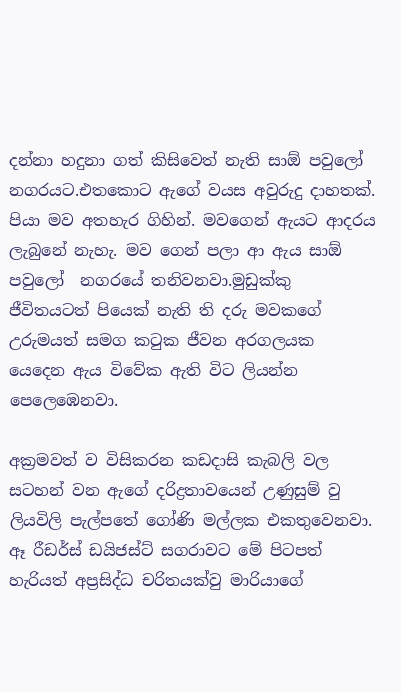දන්නා හදුනා ගත් කිසිවෙත් නැති සාඕ පවුලෝ නගරයට.එතකොට ඇගේ වයස අවුරුදු දාහතක්. පියා මව අතහැර ගිහින්. මවගෙන් ඇයට ආදරය ලැබුනේ නැහැ. මව ගෙන් පලා ආ ඇය සාඕ පවුලෝ  නගරයේ තනිවනවා.මුඩුක්කු ජීවිතයටත් පියෙක් නැති ති දරු මවකගේ උරුමයත් සමග කටුක ජීවන අරගලයක යෙදෙන ඇය විවේක ඇති විට ලියන්න පෙලෙඹෙනවා.

අක්‍රමවත් ව විසිකරන කඩදාසි කැබලි වල සටහන් වන ඇගේ දරිද්‍රතාවයෙන් උණුසුම් වු ලියවිලි පැල්පතේ ගෝණි මල්ලක එකතුවෙනවා. ඈ රීඩර්ස් ඩයිජස්ට් සගරාවට මේ පිටපත් හැරියත් අප්‍රසිද්ධ චරිතයක්වු මාරියාගේ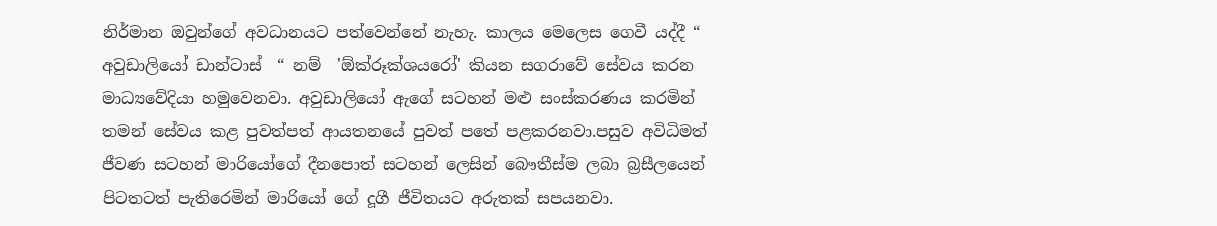නිර්මාන ඔවුන්ගේ අවධානයට පත්වෙන්නේ නැහැ. කාලය මෙලෙස ගෙවී යද්දී “ අවුඩාලියෝ ඩාන්ටාස්  “ නම්  'ඕක්රූක්ශයරෝ' කියන සගරාවේ සේවය කරන මාධ්‍යවේදියා හමුවෙනවා. අවුඩාලියෝ ඇගේ සටහන් මළු සංස්කරණය කරමින් තමන් සේවය කළ පුවත්පත් ආයතනයේ පුවත් පතේ පළකරනවා.පසුව අවිධිමත් ජීවණ සටහන් මාරියෝගේ දීනපොත් සටහන් ලෙසින් බෞතීස්ම ලබා බ්‍රසීලයෙන් පිටතටත් පැතිරෙමින් මාරියෝ ගේ දූගී ජීවිතයට අරුතක් සපයනවා.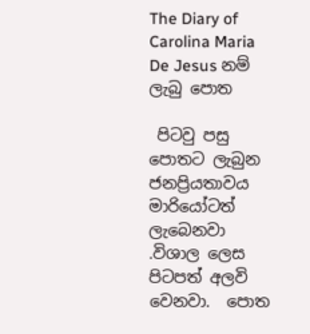The Diary of Carolina Maria De Jesus නම් ලැබු පොත

 පිටවු පසු පොතට ලැබුන ජනප්‍රියතාවය මාරියෝටත් ලැබෙනවා .විශාල ලෙස පිටපත් අලවි වෙනවා.  පොත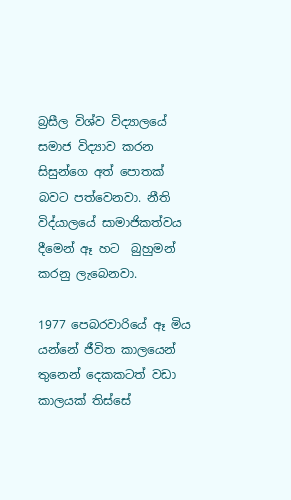බ්‍රසීල විශ්ව විද්‍යාලයේ සමාජ විද්‍යාව කරන සිසුන්ගෙ අත් පොතක් බවට පත්වෙනවා. නීති විද්යාලයේ සාමාජිකත්වය දීමෙන් ඈ හට  බුහුමන්  කරනු ලැබෙනවා.

1977 පෙබරවාරියේ ඈ මිය යන්නේ ජීවිත කාලයෙන් තුනෙන් දෙකකටත් වඩා කාලයක් තිස්සේ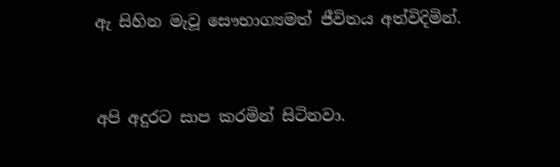ඇ සිහින මැවූ සෞභාග්‍යමත් ජීවිතය අත්විදිමින්.



අපි අදුරට සාප කරමින් සිටිනවා.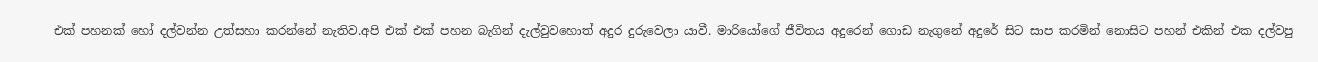එක් පහනක් හෝ දල්වන්න උත්සහා කරන්නේ නැතිව.අපි එක් එක් පහන බැගින් දැල්වුවහොත් අදුර දුරුවෙලා යාවී. මාරියෝගේ ජීවිතය අදුරෙන් ගොඩ නැගුනේ අදුරේ සිට සාප කරමින් නොසිට පහන් එකින් එක දල්වපු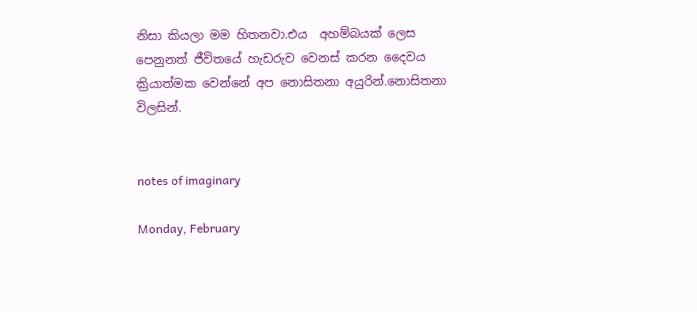නිසා කියලා මම හිතනවා.එය  අහම්බයක් ලෙස පෙනුනත් ජීවිතයේ හැඩරුව වෙනස් කරන දෛවය ක්‍රියාත්මක වෙන්නේ අප නොසිතනා අයුරින්.නොසිතනා විලසින්.


notes of imaginary

Monday, February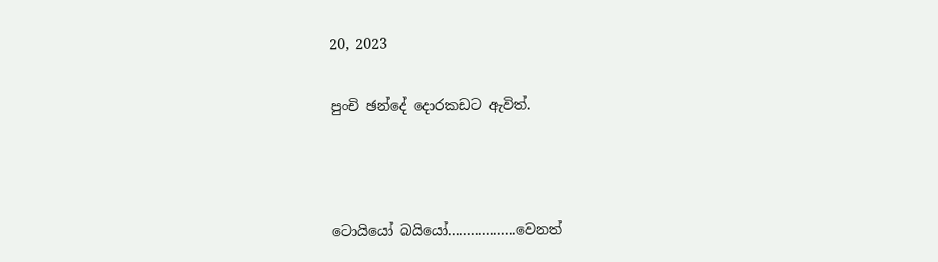20, 2023

පුංචි ඡන්දේ දොරකඩට ඇවිත්.



ටොයියෝ බයියෝ..................වෙනත්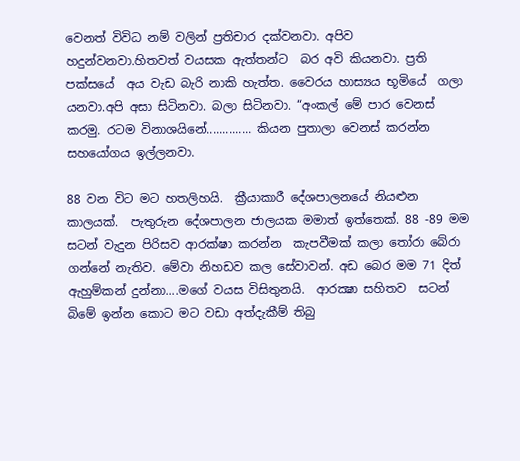වෙනත් විවිධ නම් වලින් ප්‍රතිචාර දක්වනවා. අපිව හදුන්වනවා.හිතවත් වයසක ඇත්තන්ට  බර අවි කියනවා. ප්‍රති පක්සයේ  අය වැඩ බැරි නාකි හැත්ත. වෛරය හාස්‍යය භූමියේ  ගලා යනවා.අපි අසා සිටිනවා. බලා සිටිනවා. “අංකල් මේ පාර වෙනස් කරමු. රටම විනාශයිනේ.............. කියන පුතාලා වෙනස් කරන්න සහයෝගය ඉල්ලනවා.

88 වන විට මට හතලිහයි.  ක්‍රීයාකාරී දේශපාලනයේ නියළුන කාලයක්.  පැතුරුන දේශපාලන ජාලයක මමාත් ඉත්තෙක්. 88 -89 මම සටන් වැදුන පිරිසව ආරක්ෂා කරන්න  කැපවීමක් කලා තෝරා බේරා ගන්නේ නැතිව. මේවා නිහඩව කල සේවාවන්. අඩ බෙර මම 71 දිත්  ඇහුම්කන් දුන්නා....මගේ වයස විසිතුනයි.  ආරක්‍ෂා සහිතව  සටන් බිමේ ඉන්න කොට මට වඩා අත්දැකීම් තිබු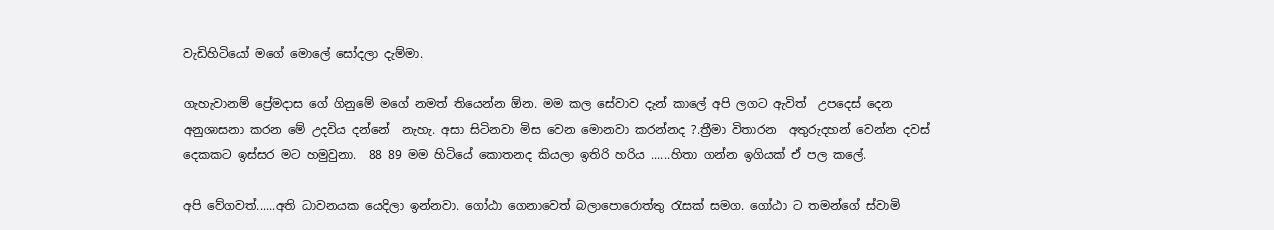වැඩිහිටියෝ මගේ මොලේ සෝදලා දැම්මා.

ගැහැවානම් ප්‍රේමදාස ගේ ගිනුමේ මගේ නමත් තියෙන්න ඕන. මම කල සේවාව දැන් කාලේ අපි ලගට ඇවිත්  උපදෙස් දෙන අනුශාසනා කරන මේ උදවිය දන්නේ  නැහැ. අසා සිටිනවා මිස වෙන මොනවා කරන්නද ?.ත්‍රීමා විතාරන  අතුරුදහන් වෙන්න දවස් දෙකකට ඉස්සර මට හමුවුනා.  88 89 මම හිටියේ කොතනද කියලා ඉතිරි හරිය ......හිතා ගන්න ඉගියක් ඒ පල කලේ.

අපි වේගවත්......අති ධාවනයක යෙදිලා ඉන්නවා. ගෝඨා ගෙනාවෙත් බලාපොරොත්තු රැසක් සමග. ගෝඨා ට තමන්ගේ ස්වාමි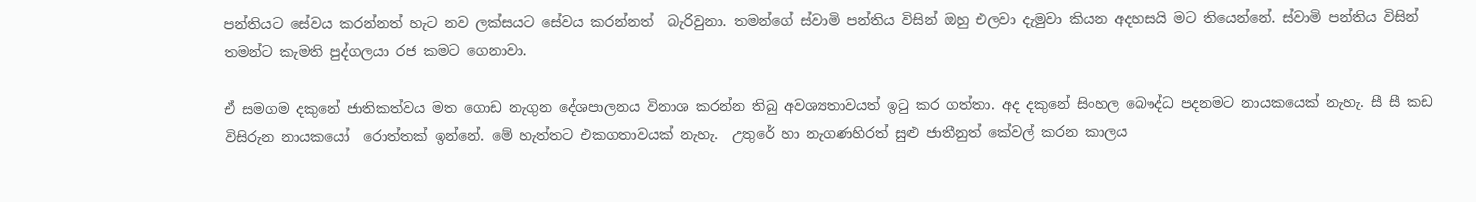පන්තියට සේවය කරන්නත් හැට නව ලක්සයට සේවය කරන්නත්  බැරිවුනා. තමන්ගේ ස්වාමි පන්තිය විසින් ඔහු එලවා දැමුවා කියන අදහසයි මට තියෙන්නේ. ස්වාමි පන්තිය විසින් තමන්ට කැමති පුද්ගලයා රජ කමට ගෙනාවා.

ඒ සමගම දකුනේ ජාතිකත්වය මත ගොඩ නැගුන දේශපාලනය විනාශ කරන්න තිබු අවශ්‍යතාවයත් ඉටු කර ගත්තා. අද දකුනේ සිංහල බෞද්ධ පදනමට නායකයෙක් නැහැ. සී සී කඩ විසිරුන නායකයෝ  රොත්තක් ඉන්නේ. මේ හැත්තට එකගතාවයක් නැහැ.  උතුරේ හා නැගණහිරත් සුළු ජාතීනුත් කේවල් කරන කාලය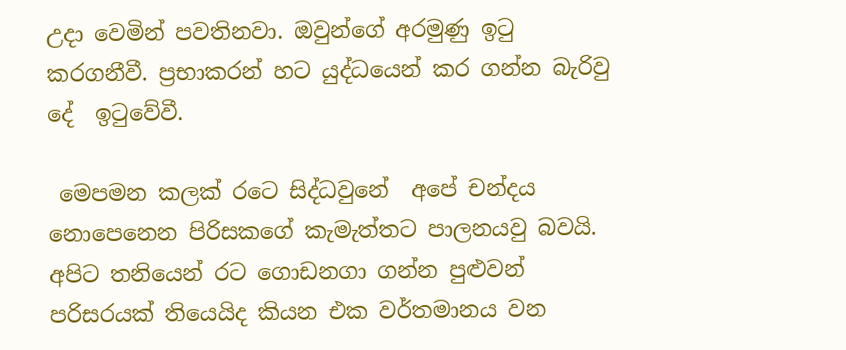උදා වෙමින් පවතිනවා. ඔවුන්ගේ අරමුණු ඉටු කරගනීවී. ප්‍රභාකරන් හට යුද්ධයෙන් කර ගන්න බැරිවු  දේ  ඉටුවේවී.

 මෙපමන කලක් රටෙ සිද්ධවුනේ  අපේ චන්දය නොපෙනෙන පිරිසකගේ කැමැත්තට පාලනයවු බවයි. අපිට තනියෙන් රට ගොඩනගා ගන්න පුළුවන් පරිසරයක් තියෙයිද කියන එක වර්තමානය වන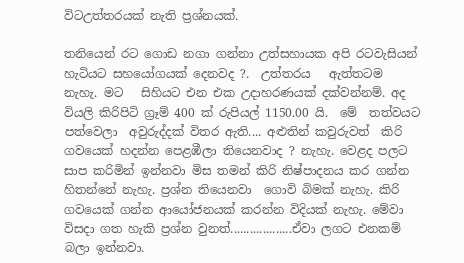විටඋත්තරයක් නැති ප්‍රශ්නයක්.

තනියෙන් රට ගොඩ නගා ගන්නා උත්සහායක අපි රටවැසියන් හැටියට සහයෝගයක් දෙනවද ?.  උත්තරය   ඇත්තටම නැහැ. මට   සිහියට එන එක උදාහරණයක් දක්වන්නම්. අද වියලි කිරිපිටි ග්‍රෑම් 400 ක් රුපියල් 1150.00 යි.  මේ  තත්වයට පත්වෙලා  අවුරුද්දක් විතර ඇති.... අළුතින් කවුරුවත්  කිරි ගවයෙක් හදන්න පෙළඹීලා තියෙනවාද ? නැහැ. වෙළද පලට සාප කරිමින් ඉන්නවා මිස තමන් කිරි නිෂ්පාදනය කර ගන්න හිතන්නේ නැහැ. ප්‍රශ්න තියෙනවා  ගොවි බිමක් නැහැ. කිරි ගවයෙක් ගන්න ආයෝජනයක් කරන්න විදියක් නැහැ. මේවා විසදා ගත හැකි ප්‍රශ්න වුනත්...................ඒවා ලගට එනකම් බලා ඉන්නවා.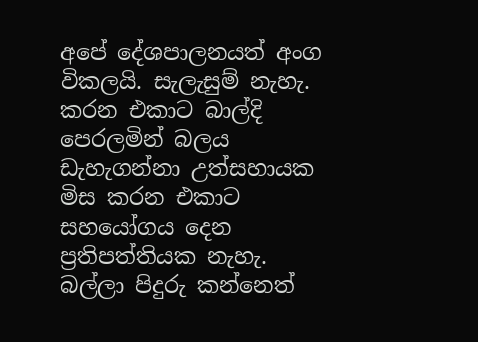අපේ දේශපාලනයත් අංග විකලයි. සැලැසුම් නැහැ.  කරන එකාට බාල්දි පෙරලමින් බලය ඩැහැගන්නා උත්සහායක මිස කරන එකාට සහයෝගය දෙන ප්‍රතිපත්තියක නැහැ. බල්ලා පිදුරු කන්නෙත්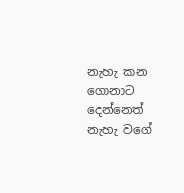නැහැ කන ගොනාට දෙන්නෙත් නැහැ වගේ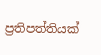ප්‍රතිපත්තියක්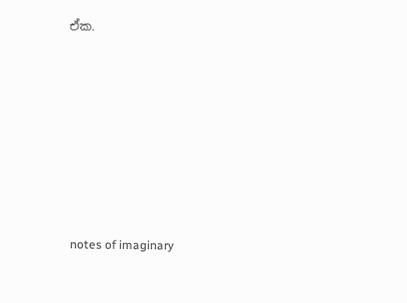ඒක.









 notes of imaginary